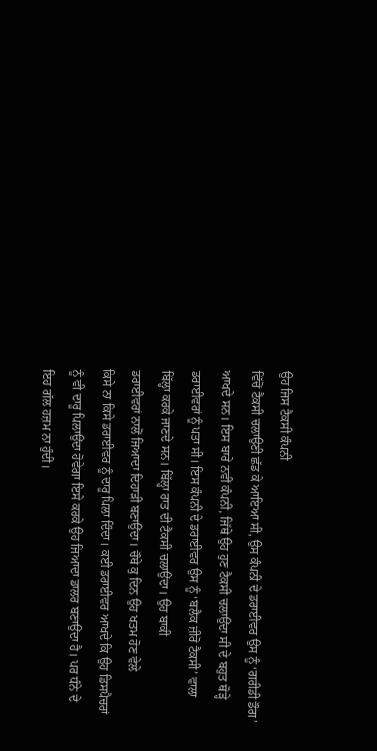ਉਹ ਜਿਸ ਟੈਕਸੀ ਕੰਪਨੀ
ਵਿੱਚੋਂ ਟੈਕਸੀ ਚਲਾਉਣੀ ਛੱਡ ਕੇ ਆਇਆ ਸੀ, ਉਸ ਕੰਪਨੀ ਦੇ ਡਰਾਈਵਰ ਉਸ ਨੂੰ ‘ਗਰੀਡੀ ਡੌਗ’
ਆਖਦੇ ਸਨ। ਇਸ ਬਾਰੇ ਨਵੀਂ ਕੰਪਨੀ, ਜਿੱਥੇ ਉਹ ਹੁਣ ਟੈਕਸੀ ਚਲਾਉਂਦਾ ਸੀ ਦੇ ਬਹੁਤ ਥੋੜ੍ਹੇ
ਡਰਾਈਵਰਾਂ ਨੂੰ ਪਤਾ ਸੀ। ਇਸ ਕੰਪਨੀ ਦੇ ਡਰਾਈਵਰ ਉਸ ਨੂੰ ‘ਬਲੈਕ ਜ਼ੀਰੋ ਟੈਕਸੀ’ ਵਾਲਾ
ਬਿੱਲ੍ਹਾ ਕਰਕੇ ਜਾਣਦੇ ਸਨ। ਬਿੱਲ੍ਹਾ ਰਾਤ ਦੀ ਟੈਕਸੀ ਚਲਾਉਂਦਾ। ਉਹ ਬਾਕੀ
ਡਰਾਈਵਰਾਂ ਨਾਲੋਂ ਜਿਆਦਾ ਦਿਹਾੜੀ ਬਣਾਉਂਦਾ। ਚੌਥੇ ਕੁ ਦਿਨ ਉਹ ਖਤਮ ਹੋਣ ਵੇਲੇ
ਕਿਸੇ ਨਾ ਕਿਸੇ ਡਰਾਈਵਰ ਨੂੰ ਦਾਰੂ ਪਿਲਾ ਦਿੰਦਾ। ਕਈ ਡਰਾਈਵਰ ਆਖਦੇ ਕਿ ਉਹ ਡਿਸਪੈਚਰਾਂ
ਨੂੰ ਵੀ ਦਾਰੂ ਪਿਲਾਉਂਦਾ ਹੋਵੇਗਾ ਇਸੇ ਕਰਕੇ ਉਹ ਜਿਆਦਾ ਡਾਲਰ ਬਣਾਉਂਦਾ ਹੈ। ਪਰ ਧੰਨੇ ਦੇ
ਇਹ ਗੱਲ ਹਜ਼ਮ ਨਾ ਹੁੰਦੀ।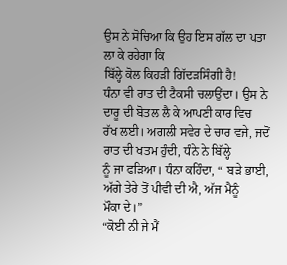ਉਸ ਨੇ ਸੋਚਿਆ ਕਿ ਉਹ ਇਸ ਗੱਲ ਦਾ ਪਤਾ ਲਾ ਕੇ ਰਹੇਗਾ ਕਿ
ਬਿੱਲ੍ਹੇ ਕੋਲ ਕਿਹੜੀ ਗਿੱਦੜਸਿੰਗੀ ਹੈ!
ਧੰਨਾ ਵੀ ਰਾਤ ਦੀ ਟੈਕਸੀ ਚਲਾਉਂਦਾ। ਉਸ ਨੇ ਦਾਰੂ ਦੀ ਬੋਤਲ ਲੈ ਕੇ ਆਪਣੀ ਕਾਰ ਵਿਚ
ਰੱਖ ਲਈ। ਅਗਲੀ ਸਵੇਰ ਦੇ ਚਾਰ ਵਜੇ, ਜਦੋਂ ਰਾਤ ਦੀ ਖਤਮ ਹੁੰਦੀ, ਧੰਨੇ ਨੇ ਬਿੱਲ੍ਹੇ
ਨੂੰ ਜਾ ਫੜਿਆ। ਧੰਨਾ ਕਹਿੰਦਾ, “ ਬੜੇ ਭਾਈ, ਅੱਗੇ ਤੇਰੇ ਤੋਂ ਪੀਵੀ ਦੀ ਐ, ਅੱਜ ਮੈਨੂੰ
ਮੌਕਾ ਦੇ।”
“ਕੋਈ ਨੀ ਜੇ ਮੈਂ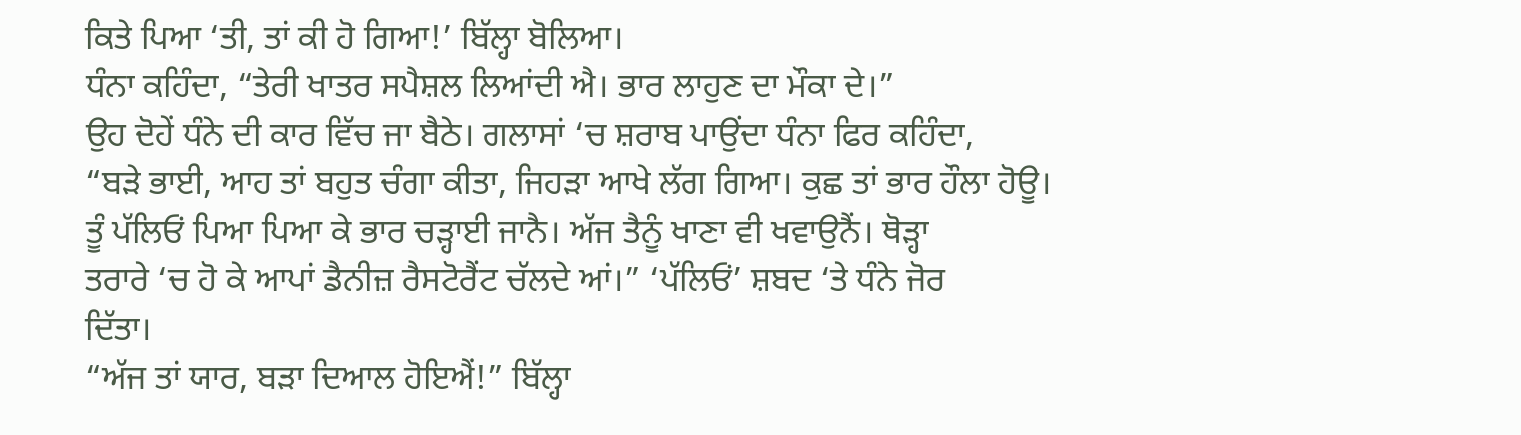ਕਿਤੇ ਪਿਆ ‘ਤੀ, ਤਾਂ ਕੀ ਹੋ ਗਿਆ!’ ਬਿੱਲ੍ਹਾ ਬੋਲਿਆ।
ਧੰਨਾ ਕਹਿੰਦਾ, “ਤੇਰੀ ਖਾਤਰ ਸਪੈਸ਼ਲ ਲਿਆਂਦੀ ਐ। ਭਾਰ ਲਾਹੁਣ ਦਾ ਮੌਕਾ ਦੇ।”
ਉਹ ਦੋਹੇਂ ਧੰਨੇ ਦੀ ਕਾਰ ਵਿੱਚ ਜਾ ਬੈਠੇ। ਗਲਾਸਾਂ ‘ਚ ਸ਼ਰਾਬ ਪਾਉਂਦਾ ਧੰਨਾ ਫਿਰ ਕਹਿੰਦਾ,
“ਬੜੇ ਭਾਈ, ਆਹ ਤਾਂ ਬਹੁਤ ਚੰਗਾ ਕੀਤਾ, ਜਿਹੜਾ ਆਖੇ ਲੱਗ ਗਿਆ। ਕੁਛ ਤਾਂ ਭਾਰ ਹੌਲਾ ਹੋਊ।
ਤੂੰ ਪੱਲਿਓਂ ਪਿਆ ਪਿਆ ਕੇ ਭਾਰ ਚੜ੍ਹਾਈ ਜਾਨੈ। ਅੱਜ ਤੈਨੂੰ ਖਾਣਾ ਵੀ ਖਵਾਉਨੈਂ। ਥੋੜ੍ਹਾ
ਤਰਾਰੇ ‘ਚ ਹੋ ਕੇ ਆਪਾਂ ਡੈਨੀਜ਼ ਰੈਸਟੋਰੈਂਟ ਚੱਲਦੇ ਆਂ।” ‘ਪੱਲਿਓਂ’ ਸ਼ਬਦ ‘ਤੇ ਧੰਨੇ ਜੋਰ
ਦਿੱਤਾ।
“ਅੱਜ ਤਾਂ ਯਾਰ, ਬੜਾ ਦਿਆਲ ਹੋਇਐਂ!” ਬਿੱਲ੍ਹਾ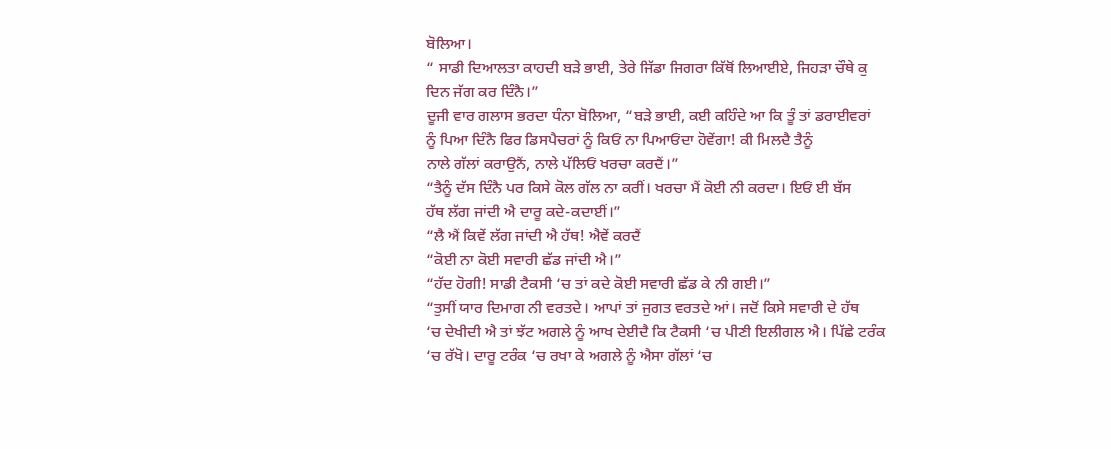ਬੋਲਿਆ।
“ ਸਾਡੀ ਦਿਆਲਤਾ ਕਾਹਦੀ ਬੜੇ ਭਾਈ, ਤੇਰੇ ਜਿੱਡਾ ਜਿਗਰਾ ਕਿੱਥੋਂ ਲਿਆਈਏ, ਜਿਹੜਾ ਚੌਥੇ ਕੁ
ਦਿਨ ਜੱਗ ਕਰ ਦਿੰਨੈ।”
ਦੂਜੀ ਵਾਰ ਗਲਾਸ ਭਰਦਾ ਧੰਨਾ ਬੋਲਿਆ, “ਬੜੇ ਭਾਈ, ਕਈ ਕਹਿੰਦੇ ਆ ਕਿ ਤੂੰ ਤਾਂ ਡਰਾਈਵਰਾਂ
ਨੂੰ ਪਿਆ ਦਿੰਨੈ ਫਿਰ ਡਿਸਪੈਚਰਾਂ ਨੂੰ ਕਿਓਂ ਨਾ ਪਿਆਓਂਦਾ ਹੋਵੇਂਗਾ! ਕੀ ਮਿਲਦੈ ਤੈਨੂੰ
ਨਾਲੇ ਗੱਲਾਂ ਕਰਾਉਨੈਂ, ਨਾਲੇ ਪੱਲਿਓਂ ਖਰਚਾ ਕਰਦੈਂ।”
“ਤੈਨੂੰ ਦੱਸ ਦਿੰਨੈ ਪਰ ਕਿਸੇ ਕੋਲ ਗੱਲ ਨਾ ਕਰੀਂ। ਖਰਚਾ ਮੈਂ ਕੋਈ ਨੀ ਕਰਦਾ। ਇਓਂ ਈ ਬੱਸ
ਹੱਥ ਲੱਗ ਜਾਂਦੀ ਐ ਦਾਰੂ ਕਦੇ-ਕਦਾਈਂ।”
“ਲੈ ਐਂ ਕਿਵੇਂ ਲੱਗ ਜਾਂਦੀ ਐ ਹੱਥ! ਐਵੇਂ ਕਰਦੈਂ
“ਕੋਈ ਨਾ ਕੋਈ ਸਵਾਰੀ ਛੱਡ ਜਾਂਦੀ ਐ।”
“ਹੱਦ ਹੋਗੀ! ਸਾਡੀ ਟੈਕਸੀ ‘ਚ ਤਾਂ ਕਦੇ ਕੋਈ ਸਵਾਰੀ ਛੱਡ ਕੇ ਨੀ ਗਈ।”
“ਤੁਸੀਂ ਯਾਰ ਦਿਮਾਗ ਨੀ ਵਰਤਦੇ। ਆਪਾਂ ਤਾਂ ਜੁਗਤ ਵਰਤਦੇ ਆਂ। ਜਦੋਂ ਕਿਸੇ ਸਵਾਰੀ ਦੇ ਹੱਥ
‘ਚ ਦੇਖੀਦੀ ਐ ਤਾਂ ਝੱਟ ਅਗਲੇ ਨੂੰ ਆਖ ਦੇਈਦੈ ਕਿ ਟੈਕਸੀ ‘ਚ ਪੀਣੀ ਇਲੀਗਲ ਐ। ਪਿੱਛੇ ਟਰੰਕ
‘ਚ ਰੱਖੋ। ਦਾਰੂ ਟਰੰਕ ‘ਚ ਰਖਾ ਕੇ ਅਗਲੇ ਨੂੰ ਐਸਾ ਗੱਲਾਂ ‘ਚ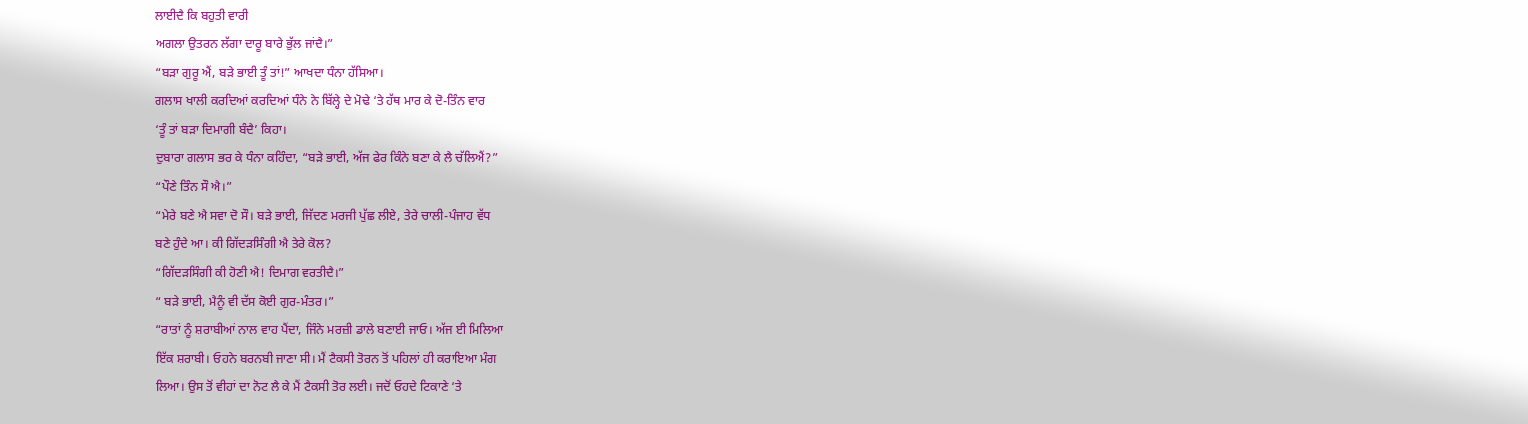ਲਾਈਦੈ ਕਿ ਬਹੁਤੀ ਵਾਰੀ
ਅਗਲਾ ਉਤਰਨ ਲੱਗਾ ਦਾਰੂ ਬਾਰੇ ਭੁੱਲ ਜਾਂਦੈ।”
“ਬੜਾ ਗੁਰੂ ਐਂ, ਬੜੇ ਭਾਈ ਤੂੰ ਤਾਂ!” ਆਖਦਾ ਧੰਨਾ ਹੱਸਿਆ।
ਗਲਾਸ ਖਾਲੀ ਕਰਦਿਆਂ ਕਰਦਿਆਂ ਧੰਨੇ ਨੇ ਬਿੱਲ੍ਹੇ ਦੇ ਮੋਢੇ ‘ਤੇ ਹੱਥ ਮਾਰ ਕੇ ਦੋ-ਤਿੰਨ ਵਾਰ
‘ਤੂੰ ਤਾਂ ਬੜਾ ਦਿਮਾਗੀ ਬੰਦੈ’ ਕਿਹਾ।
ਦੁਬਾਰਾ ਗਲਾਸ ਭਰ ਕੇ ਧੰਨਾ ਕਹਿੰਦਾ, “ਬੜੇ ਭਾਈ, ਅੱਜ ਫੇਰ ਕਿੰਨੇ ਬਣਾ ਕੇ ਲੈ ਚੱਲਿਐਂ?”
“ਪੌਣੇ ਤਿੰਨ ਸੌ ਐ।”
“ਮੇਰੇ ਬਣੇ ਐ ਸਵਾ ਦੋ ਸੌ। ਬੜੇ ਭਾਈ, ਜਿੱਦਣ ਮਰਜੀ ਪੁੱਛ ਲੀਏ, ਤੇਰੇ ਚਾਲੀ-ਪੰਜਾਹ ਵੱਧ
ਬਣੇ ਹੁੰਦੇ ਆ। ਕੀ ਗਿੱਦੜਸਿੰਗੀ ਐ ਤੇਰੇ ਕੋਲ?
“ਗਿੱਦੜਸਿੰਗੀ ਕੀ ਹੋਣੀ ਐ! ਦਿਮਾਗ ਵਰਤੀਦੈ।”
“ ਬੜੇ ਭਾਈ, ਮੈਨੂੰ ਵੀ ਦੱਸ ਕੋਈ ਗੁਰ-ਮੰਤਰ।”
“ਰਾਤਾਂ ਨੂੰ ਸ਼ਰਾਬੀਆਂ ਨਾਲ ਵਾਹ ਪੈਂਦਾ, ਜਿੰਨੇ ਮਰਜ਼ੀ ਡਾਲੇ ਬਣਾਈ ਜਾਓ। ਅੱਜ ਈ ਮਿਲਿਆ
ਇੱਕ ਸ਼ਰਾਬੀ। ਓਹਨੇ ਬਰਨਬੀ ਜਾਣਾ ਸੀ। ਮੈਂ ਟੈਕਸੀ ਤੋਰਨ ਤੋਂ ਪਹਿਲਾਂ ਹੀ ਕਰਾਇਆ ਮੰਗ
ਲਿਆ। ਉਸ ਤੋਂ ਵੀਹਾਂ ਦਾ ਨੋਟ ਲੈ ਕੇ ਮੈਂ ਟੈਕਸੀ ਤੋਰ ਲਈ। ਜਦੋਂ ਓਹਦੇ ਟਿਕਾਣੇ ‘ਤੇ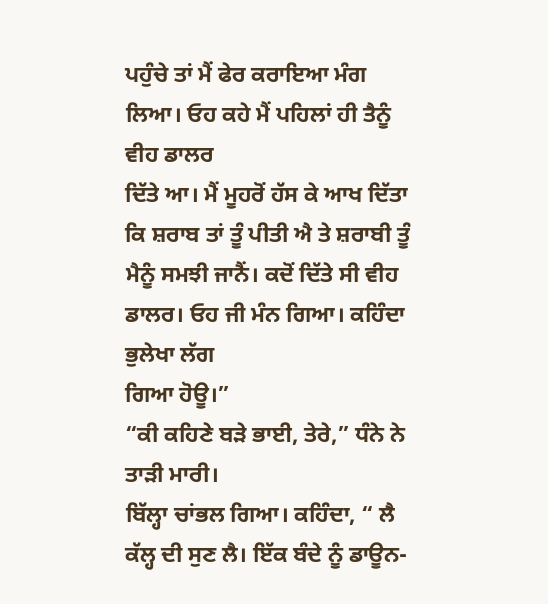ਪਹੁੰਚੇ ਤਾਂ ਮੈਂ ਫੇਰ ਕਰਾਇਆ ਮੰਗ ਲਿਆ। ਓਹ ਕਹੇ ਮੈਂ ਪਹਿਲਾਂ ਹੀ ਤੈਨੂੰ ਵੀਹ ਡਾਲਰ
ਦਿੱਤੇ ਆ। ਮੈਂ ਮੂਹਰੋਂ ਹੱਸ ਕੇ ਆਖ ਦਿੱਤਾ ਕਿ ਸ਼ਰਾਬ ਤਾਂ ਤੂੰ ਪੀਤੀ ਐ ਤੇ ਸ਼ਰਾਬੀ ਤੂੰ
ਮੈਨੂੰ ਸਮਝੀ ਜਾਨੈਂ। ਕਦੋਂ ਦਿੱਤੇ ਸੀ ਵੀਹ ਡਾਲਰ। ਓਹ ਜੀ ਮੰਨ ਗਿਆ। ਕਹਿੰਦਾ ਭੁਲੇਖਾ ਲੱਗ
ਗਿਆ ਹੋਊ।”
“ਕੀ ਕਹਿਣੇ ਬੜੇ ਭਾਈ, ਤੇਰੇ,” ਧੰਨੇ ਨੇ ਤਾੜੀ ਮਾਰੀ।
ਬਿੱਲ੍ਹਾ ਚਾਂਭਲ ਗਿਆ। ਕਹਿੰਦਾ, “ ਲੈ ਕੱਲ੍ਹ ਦੀ ਸੁਣ ਲੈ। ਇੱਕ ਬੰਦੇ ਨੂੰ ਡਾਊਨ-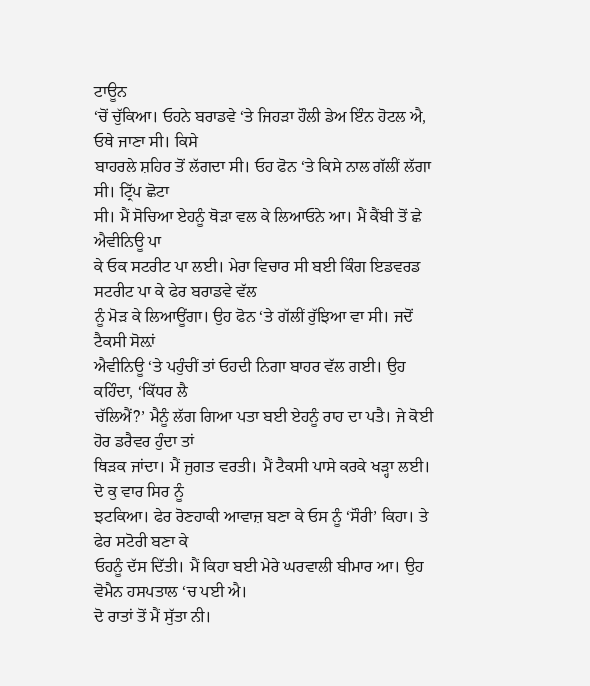ਟਾਊਨ
‘ਚੋਂ ਚੁੱਕਿਆ। ਓਹਨੇ ਬਰਾਡਵੇ ‘ਤੇ ਜਿਹੜਾ ਹੌਲੀ ਡੇਅ ਇੰਨ ਹੋਟਲ ਐ, ਓਥੇ ਜਾਣਾ ਸੀ। ਕਿਸੇ
ਬਾਹਰਲੇ ਸ਼ਹਿਰ ਤੋਂ ਲੱਗਦਾ ਸੀ। ਓਹ ਫੋਨ ‘ਤੇ ਕਿਸੇ ਨਾਲ ਗੱਲੀਂ ਲੱਗਾ ਸੀ। ਟ੍ਰਿੱਪ ਛੋਟਾ
ਸੀ। ਮੈਂ ਸੋਚਿਆ ਏਹਨੂੰ ਥੋੜਾ ਵਲ ਕੇ ਲਿਆਓਨੇ ਆ। ਮੈਂ ਕੈਂਬੀ ਤੋਂ ਛੇ ਐਵੀਨਿਊ ਪਾ
ਕੇ ਓਕ ਸਟਰੀਟ ਪਾ ਲਈ। ਮੇਰਾ ਵਿਚਾਰ ਸੀ ਬਈ ਕਿੰਗ ਇਡਵਰਡ ਸਟਰੀਟ ਪਾ ਕੇ ਫੇਰ ਬਰਾਡਵੇ ਵੱਲ
ਨੂੰ ਮੋੜ ਕੇ ਲਿਆਊਂਗਾ। ਉਹ ਫੋਨ ‘ਤੇ ਗੱਲੀਂ ਰੁੱਝਿਆ ਵਾ ਸੀ। ਜਦੋਂ ਟੈਕਸੀ ਸੋਲ਼ਾਂ
ਐਵੀਨਿਊ ‘ਤੇ ਪਹੁੰਚੀਂ ਤਾਂ ਓਹਦੀ ਨਿਗਾ ਬਾਹਰ ਵੱਲ ਗਈ। ਉਹ ਕਹਿੰਦਾ, ‘ਕਿੱਧਰ ਲੈ
ਚੱਲਿਐਂ?’ ਮੈਨੂੰ ਲੱਗ ਗਿਆ ਪਤਾ ਬਈ ਏਹਨੂੰ ਰਾਹ ਦਾ ਪਤੈ। ਜੇ ਕੋਈ ਹੋਰ ਡਰੈਵਰ ਹੁੰਦਾ ਤਾਂ
ਥਿੜਕ ਜਾਂਦਾ। ਮੈਂ ਜੁਗਤ ਵਰਤੀ। ਮੈਂ ਟੈਕਸੀ ਪਾਸੇ ਕਰਕੇ ਖੜ੍ਹਾ ਲਈ। ਦੋ ਕੁ ਵਾਰ ਸਿਰ ਨੂੰ
ਝਟਕਿਆ। ਫੇਰ ਰੋਣਹਾਕੀ ਆਵਾਜ਼ ਬਣਾ ਕੇ ਓਸ ਨੂੰ ‘ਸੌਰੀ’ ਕਿਹਾ। ਤੇ ਫੇਰ ਸਟੋਰੀ ਬਣਾ ਕੇ
ਓਹਨੂੰ ਦੱਸ ਦਿੱਤੀ। ਮੈਂ ਕਿਹਾ ਬਈ ਮੇਰੇ ਘਰਵਾਲੀ ਬੀਮਾਰ ਆ। ਉਹ ਵੋਮੈਨ ਹਸਪਤਾਲ ‘ਚ ਪਈ ਐ।
ਦੋ ਰਾਤਾਂ ਤੋਂ ਮੈਂ ਸੁੱਤਾ ਨੀ।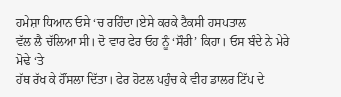ਹਮੇਸ਼ਾ ਧਿਆਨ ਓਸੇ ‘ਚ ਰਹਿੰਦਾ।ਏਸੇ ਕਰਕੇ ਟੈਕਸੀ ਹਸਪਤਾਲ
ਵੱਲ ਲੈ ਚੱਲਿਆ ਸੀ। ਦੋ ਵਾਰ ਫੇਰ ਓਹ ਨੂੰ ‘ਸੌਰੀ’ ਕਿਹਾ। ਓਸ ਬੰਦੇ ਨੇ ਮੇਰੇ ਮੋਢੇ ‘ਤੇ
ਹੱਥ ਰੱਖ ਕੇ ਹੌਂਸਲਾ ਦਿੱਤਾ। ਫੇਰ ਹੋਟਲ ਪਹੁੰਚ ਕੇ ਵੀਹ ਡਾਲਰ ਟਿੱਪ ਦੇ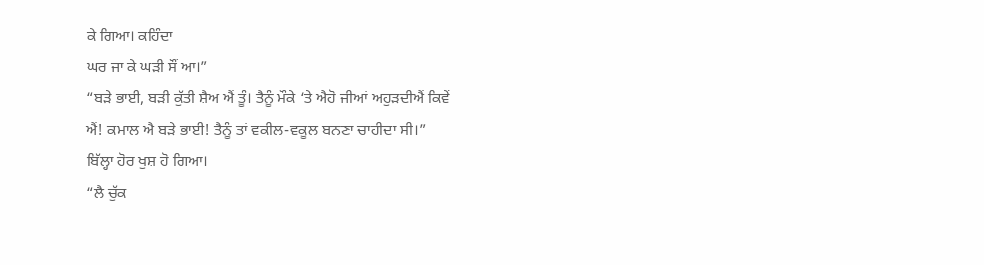ਕੇ ਗਿਆ। ਕਹਿੰਦਾ
ਘਰ ਜਾ ਕੇ ਘੜੀ ਸੌਂ ਆ।”
“ਬੜੇ ਭਾਈ, ਬੜੀ ਕੁੱਤੀ ਸ਼ੈਅ ਐਂ ਤੂੰ। ਤੈਨੂੰ ਮੌਕੇ ‘ਤੇ ਐਹੋ ਜੀਆਂ ਅਹੁੜਦੀਐਂ ਕਿਵੇਂ
ਐਂ! ਕਮਾਲ ਐ ਬੜੇ ਭਾਈ! ਤੈਨੂੰ ਤਾਂ ਵਕੀਲ-ਵਕੂਲ ਬਨਣਾ ਚਾਹੀਦਾ ਸੀ।”
ਬਿੱਲ੍ਹਾ ਹੋਰ ਖੁਸ਼ ਹੋ ਗਿਆ।
“ਲੈ ਚੁੱਕ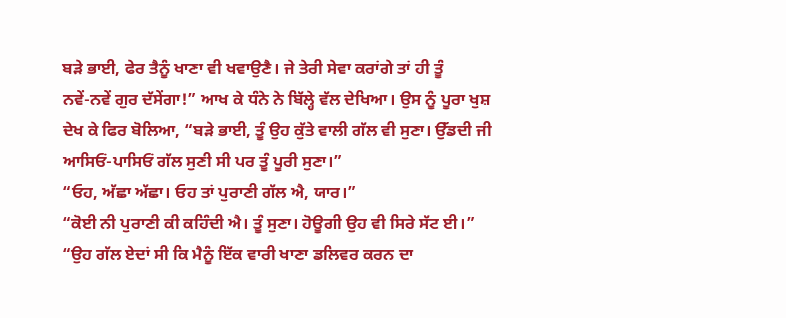ਬੜੇ ਭਾਈ, ਫੇਰ ਤੈਨੂੰ ਖਾਣਾ ਵੀ ਖਵਾਉਣੈ। ਜੇ ਤੇਰੀ ਸੇਵਾ ਕਰਾਂਗੇ ਤਾਂ ਹੀ ਤੂੰ
ਨਵੇਂ-ਨਵੇਂ ਗੁਰ ਦੱਸੇਂਗਾ!” ਆਖ ਕੇ ਧੰਨੇ ਨੇ ਬਿੱਲ੍ਹੇ ਵੱਲ ਦੇਖਿਆ। ਉਸ ਨੂੰ ਪੂਰਾ ਖੁਸ਼
ਦੇਖ ਕੇ ਫਿਰ ਬੋਲਿਆ, “ਬੜੇ ਭਾਈ, ਤੂੰ ਉਹ ਕੁੱਤੇ ਵਾਲੀ ਗੱਲ ਵੀ ਸੁਣਾ। ਉੱਡਦੀ ਜੀ
ਆਸਿਓਂ-ਪਾਸਿਓਂ ਗੱਲ ਸੁਣੀ ਸੀ ਪਰ ਤੂੰ ਪੂਰੀ ਸੁਣਾ।”
“ਓਹ, ਅੱਛਾ ਅੱਛਾ। ਓਹ ਤਾਂ ਪੁਰਾਣੀ ਗੱਲ ਐ, ਯਾਰ।”
“ਕੋਈ ਨੀ ਪੁਰਾਣੀ ਕੀ ਕਹਿੰਦੀ ਐ। ਤੂੰ ਸੁਣਾ। ਹੋਊਗੀ ਉਹ ਵੀ ਸਿਰੇ ਸੱਟ ਈ।”
“ਉਹ ਗੱਲ ਏਦਾਂ ਸੀ ਕਿ ਮੈਨੂੰ ਇੱਕ ਵਾਰੀ ਖਾਣਾ ਡਲਿਵਰ ਕਰਨ ਦਾ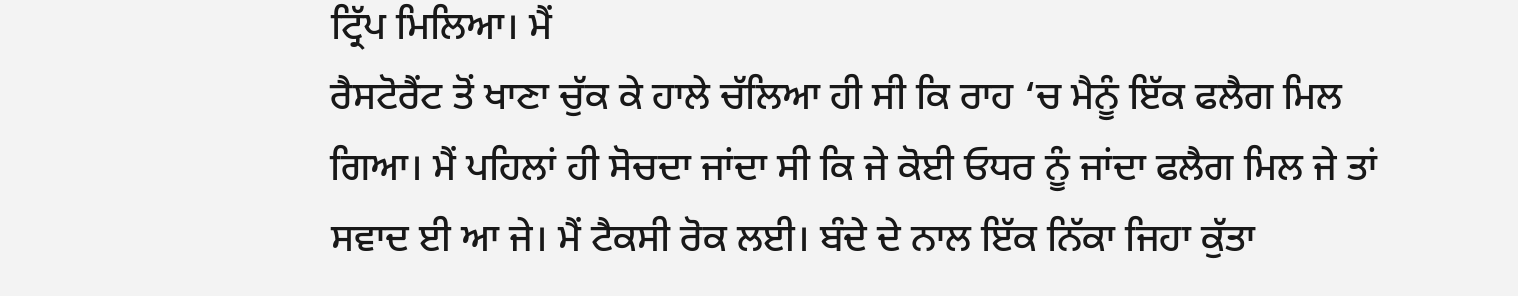ਟ੍ਰਿੱਪ ਮਿਲਿਆ। ਮੈਂ
ਰੈਸਟੋਰੈਂਟ ਤੋਂ ਖਾਣਾ ਚੁੱਕ ਕੇ ਹਾਲੇ ਚੱਲਿਆ ਹੀ ਸੀ ਕਿ ਰਾਹ ‘ਚ ਮੈਨੂੰ ਇੱਕ ਫਲੈਗ ਮਿਲ
ਗਿਆ। ਮੈਂ ਪਹਿਲਾਂ ਹੀ ਸੋਚਦਾ ਜਾਂਦਾ ਸੀ ਕਿ ਜੇ ਕੋਈ ਓਧਰ ਨੂੰ ਜਾਂਦਾ ਫਲੈਗ ਮਿਲ ਜੇ ਤਾਂ
ਸਵਾਦ ਈ ਆ ਜੇ। ਮੈਂ ਟੈਕਸੀ ਰੋਕ ਲਈ। ਬੰਦੇ ਦੇ ਨਾਲ ਇੱਕ ਨਿੱਕਾ ਜਿਹਾ ਕੁੱਤਾ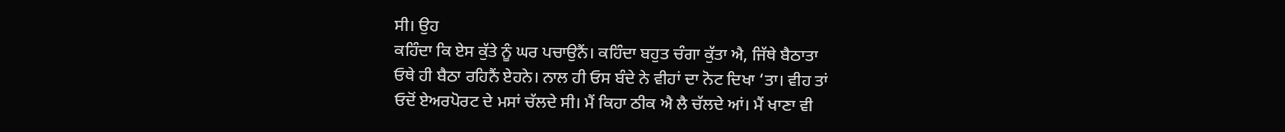ਸੀ। ਉਹ
ਕਹਿੰਦਾ ਕਿ ਏਸ ਕੁੱਤੇ ਨੂੰ ਘਰ ਪਚਾਉਨੈਂ। ਕਹਿੰਦਾ ਬਹੁਤ ਚੰਗਾ ਕੁੱਤਾ ਐ, ਜਿੱਥੇ ਬੈਠਾਤਾ
ਓਥੇ ਹੀ ਬੈਠਾ ਰਹਿਨੈਂ ਏਹਨੇ। ਨਾਲ ਹੀ ਓਸ ਬੰਦੇ ਨੇ ਵੀਹਾਂ ਦਾ ਨੋਟ ਦਿਖਾ ‘ਤਾ। ਵੀਹ ਤਾਂ
ਓਦੋਂ ਏਅਰਪੋਰਟ ਦੇ ਮਸਾਂ ਚੱਲਦੇ ਸੀ। ਮੈਂ ਕਿਹਾ ਠੀਕ ਐ ਲੈ ਚੱਲਦੇ ਆਂ। ਮੈਂ ਖਾਣਾ ਵੀ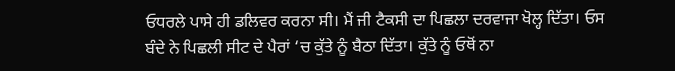ਓਧਰਲੇ ਪਾਸੇ ਹੀ ਡਲਿਵਰ ਕਰਨਾ ਸੀ। ਮੈਂ ਜੀ ਟੈਕਸੀ ਦਾ ਪਿਛਲਾ ਦਰਵਾਜਾ ਖੋਲ੍ਹ ਦਿੱਤਾ। ਓਸ
ਬੰਦੇ ਨੇ ਪਿਛਲੀ ਸੀਟ ਦੇ ਪੈਰਾਂ ‘ਚ ਕੁੱਤੇ ਨੂੰ ਬੈਠਾ ਦਿੱਤਾ। ਕੁੱਤੇ ਨੂੰ ਓਥੋਂ ਨਾ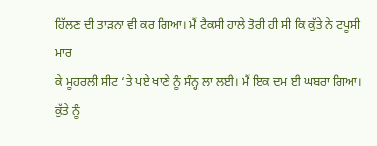ਹਿੱਲਣ ਦੀ ਤਾੜਨਾ ਵੀ ਕਰ ਗਿਆ। ਮੈਂ ਟੈਕਸੀ ਹਾਲੇ ਤੋਰੀ ਹੀ ਸੀ ਕਿ ਕੁੱਤੇ ਨੇ ਟਪੂਸੀ ਮਾਰ
ਕੇ ਮੂਹਰਲੀ ਸੀਟ ‘ਤੇ ਪਏ ਖਾਣੇ ਨੂੰ ਸੰਨ੍ਹ ਲਾ ਲਈ। ਮੈਂ ਇਕ ਦਮ ਈ ਘਬਰਾ ਗਿਆ। ਕੁੱਤੇ ਨੂੰ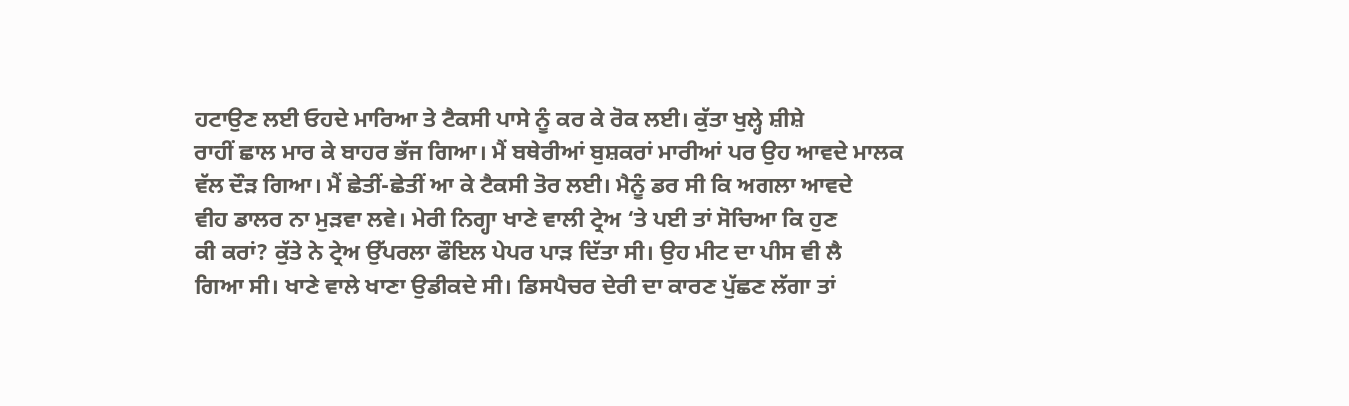ਹਟਾਉਣ ਲਈ ਓਹਦੇ ਮਾਰਿਆ ਤੇ ਟੈਕਸੀ ਪਾਸੇ ਨੂੰ ਕਰ ਕੇ ਰੋਕ ਲਈ। ਕੁੱਤਾ ਖੁਲ੍ਹੇ ਸ਼ੀਸ਼ੇ
ਰਾਹੀਂ ਛਾਲ ਮਾਰ ਕੇ ਬਾਹਰ ਭੱਜ ਗਿਆ। ਮੈਂ ਬਥੇਰੀਆਂ ਬੁਸ਼ਕਰਾਂ ਮਾਰੀਆਂ ਪਰ ਉਹ ਆਵਦੇ ਮਾਲਕ
ਵੱਲ ਦੌੜ ਗਿਆ। ਮੈਂ ਛੇਤੀਂ-ਛੇਤੀਂ ਆ ਕੇ ਟੈਕਸੀ ਤੋਰ ਲਈ। ਮੈਨੂੰ ਡਰ ਸੀ ਕਿ ਅਗਲਾ ਆਵਦੇ
ਵੀਹ ਡਾਲਰ ਨਾ ਮੁੜਵਾ ਲਵੇ। ਮੇਰੀ ਨਿਗ੍ਹਾ ਖਾਣੇ ਵਾਲੀ ਟ੍ਰੇਅ ‘ਤੇ ਪਈ ਤਾਂ ਸੋਚਿਆ ਕਿ ਹੁਣ
ਕੀ ਕਰਾਂ? ਕੁੱਤੇ ਨੇ ਟ੍ਰੇਅ ਉੱਪਰਲਾ ਫੌਇਲ ਪੇਪਰ ਪਾੜ ਦਿੱਤਾ ਸੀ। ਉਹ ਮੀਟ ਦਾ ਪੀਸ ਵੀ ਲੈ
ਗਿਆ ਸੀ। ਖਾਣੇ ਵਾਲੇ ਖਾਣਾ ਉਡੀਕਦੇ ਸੀ। ਡਿਸਪੈਚਰ ਦੇਰੀ ਦਾ ਕਾਰਣ ਪੁੱਛਣ ਲੱਗਾ ਤਾਂ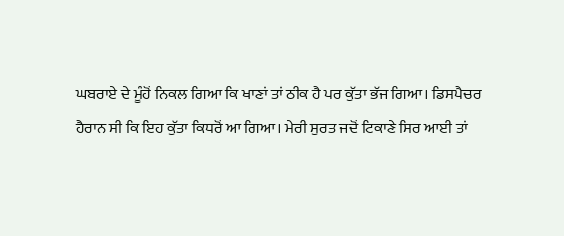ਘਬਰਾਏ ਦੇ ਮੂੰਹੋਂ ਨਿਕਲ ਗਿਆ ਕਿ ਖਾਣਾਂ ਤਾਂ ਠੀਕ ਹੈ ਪਰ ਕੁੱਤਾ ਭੱਜ ਗਿਆ। ਡਿਸਪੈਚਰ
ਹੈਰਾਨ ਸੀ ਕਿ ਇਹ ਕੁੱਤਾ ਕਿਧਰੋਂ ਆ ਗਿਆ। ਮੇਰੀ ਸੁਰਤ ਜਦੋਂ ਟਿਕਾਣੇ ਸਿਰ ਆਈ ਤਾਂ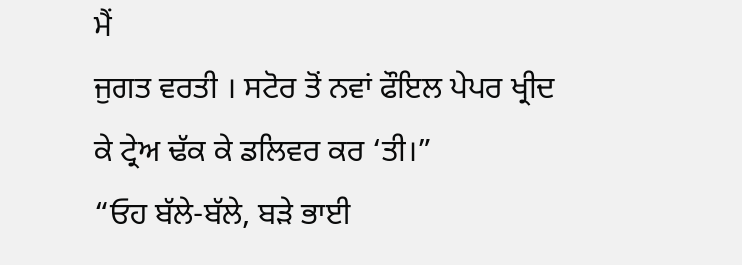ਮੈਂ
ਜੁਗਤ ਵਰਤੀ । ਸਟੋਰ ਤੋਂ ਨਵਾਂ ਫੌਇਲ ਪੇਪਰ ਖ੍ਰੀਦ ਕੇ ਟ੍ਰੇਅ ਢੱਕ ਕੇ ਡਲਿਵਰ ਕਰ ‘ਤੀ।”
“ਓਹ ਬੱਲੇ-ਬੱਲੇ, ਬੜੇ ਭਾਈ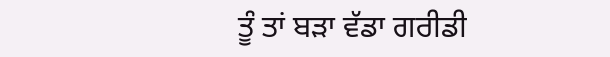ਤੂੰ ਤਾਂ ਬੜਾ ਵੱਡਾ ਗਰੀਡੀ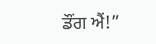ਡੌਂਗ ਐਂ!”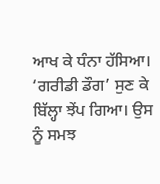ਆਖ ਕੇ ਧੰਨਾ ਹੱਸਿਆ।
‘ਗਰੀਡੀ ਡੌਗ’ ਸੁਣ ਕੇ ਬਿੱਲ੍ਹਾ ਝੇਂਪ ਗਿਆ। ਉਸ ਨੂੰ ਸਮਝ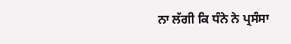ਨਾ ਲੱਗੀ ਕਿ ਧੰਨੇ ਨੇ ਪ੍ਰਸੰਸਾ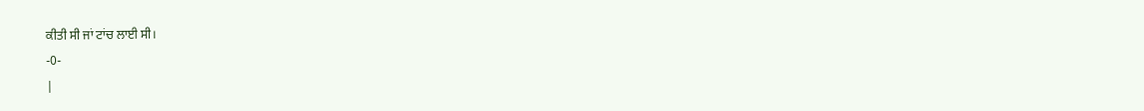ਕੀਤੀ ਸੀ ਜਾਂ ਟਾਂਚ ਲਾਈ ਸੀ।
-0-
|